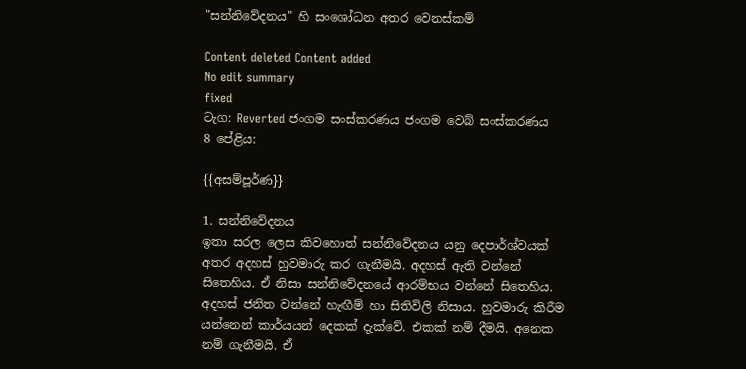"සන්නිවේදනය" හි සංශෝධන අතර වෙනස්කම්

Content deleted Content added
No edit summary
fixed
ටැග: Reverted ජංගම සංස්කරණය ජංගම වෙබ් සංස්කරණය
8 පේළිය:

{{අසම්පූර්ණ}}

1. සන්නිවේදනය
ඉතා සරල ලෙස කිවහොත් සන්නිවේදනය යනු දෙපාර්ශ්වයක් අතර අදහස් හුවමාරු කර ගැනීමයි. අදහස් ඇති වන්නේ සිතෙහිය. ඒ නිසා සන්නිවේදනයේ ආරම්භය වන්නේ සිතෙහිය. අදහස් ජනිත වන්නේ හැඟීම් හා සිතිවිලි නිසාය. හුවමාරු කිරීම යන්නෙන් කාර්යයන් දෙකක් දැක්වේ. එකක් නම් දීමයි. අනෙක නම් ගැනීමයි. ඒ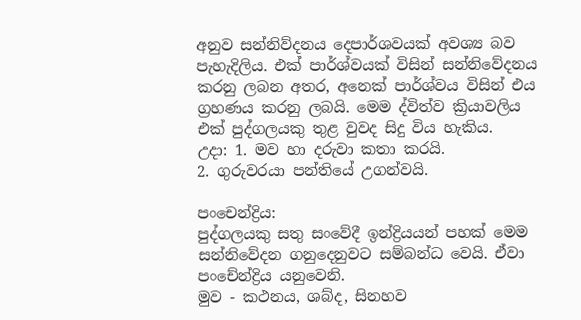අනුව සන්නිව්දනය දෙපාර්ශවයක් අවශ්‍ය බව පැහැදිලිය. එක් පාර්ශ්වයක් විසින් සන්නිවේදනය කරනු ලබන අතර, අනෙක් පාර්ශ්වය විසින් එය ග්‍රහණය කරනු ලබයි. මෙම ද්විත්ව ක්‍රියාවලිය එක් පුද්ගලයකු තුළ වුවද සිදු විය හැකිය.
උදා: 1. මව හා දරුවා කතා කරයි.
2. ගුරුවරයා පන්තියේ උගන්වයි.

පංචෙන්ද්‍රිය:
පුද්ගලයකු සතු සංවේදී ඉන්ද්‍රියයන් පහක් මෙම සන්නිවේදන ගනුදෙනුවට සම්බන්ධ වෙයි. ඒවා පංචේන්ද්‍රිය යනුවෙනි.
මුව - කථනය, ශබ්ද, සිනහව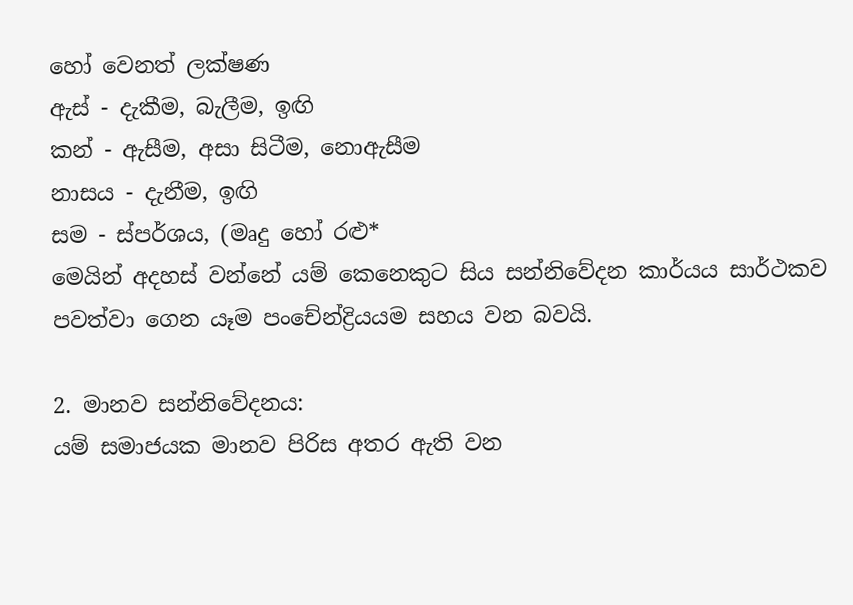හෝ වෙනත් ලක්ෂණ
ඇස් - දැකීම, බැලීම, ඉඟි
කන් - ඇසීම, අසා සිටීම, නොඇසීම
නාසය - දැනීම, ඉඟි
සම - ස්පර්ශය, (මෘදු හෝ රළු*
මෙයින් අදහස් වන්නේ යම් කෙනෙකුට සිය සන්නිවේදන කාර්යය සාර්ථකව පවත්වා ගෙන යෑම පංචේන්ද්‍රියයම සහය වන බවයි.

2. මානව සන්නිවේදනය:
යම් සමාජයක මානව පිරිස අතර ඇති වන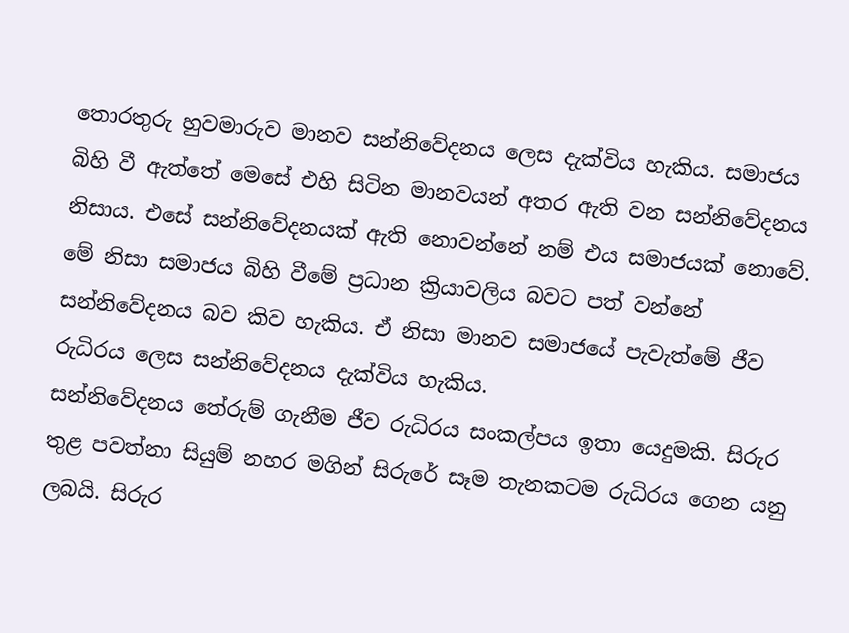තොරතුරු හුවමාරුව මානව සන්නිවේදනය ලෙස දැක්විය හැකිය. සමාජය බිහි වී ඇත්තේ මෙසේ එහි සිටින මානවයන් අතර ඇති වන සන්නිවේදනය නිසාය. එසේ සන්නිවේදනයක් ඇති නොවන්නේ නම් එය සමාජයක් නොවේ. මේ නිසා සමාජය බිහි වීමේ ප්‍රධාන ක්‍රියාවලිය බවට පත් වන්නේ සන්නිවේදනය බව කිව හැකිය. ඒ නිසා මානව සමාජයේ පැවැත්මේ ජීව රුධිරය ලෙස සන්නිවේදනය දැක්විය හැකිය.
සන්නිවේදනය තේරුම් ගැනීම ජීව රුධිරය සංකල්පය ඉතා යෙදුමකි. සිරුර තුළ පවත්නා සියුම් නහර මගින් සිරුරේ සෑම තැනකටම රුධිරය ගෙන යනු ලබයි. සිරුර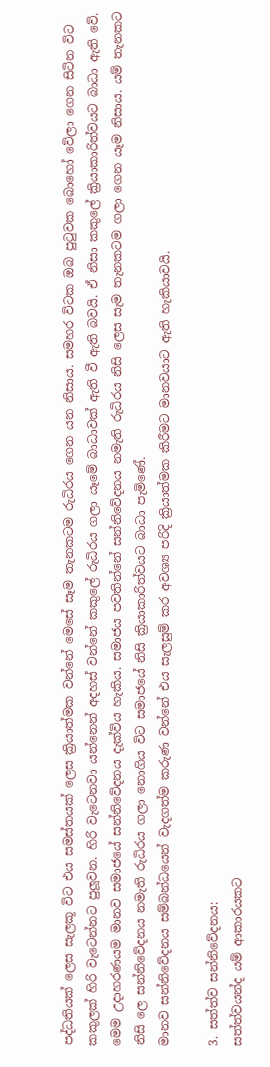පද්ධතියක් ලෙස සැලකූ විට එය සමස්තයක් ලෙස ක්‍රියාත්මක වන්නේ මෙසේ සෑම තැනකටම රුධිරය ගෙන යන නිසාය. සමහර විටක ඔබ පුටුවක බොහෝ වේලා ගෙන සිටින විට කකුලක් හිරි වැටෙන්නට පුලූවන. හිරි වැටෙනවා යන්නෙන් අදහස් වන්නේ කකුලේ රුධිරය ගලා යෑමේ බාධාවක් ඇති වී ඇති බවයි. ඒ නිසා කකුලේ ක්‍රියාකාරිත්වයට බාධා ඇති වේ.
මෙම උදාහරණයම මානව සමාජයේ සන්නිවේදනය දැක්විය හැකිය. සමාජය පවතින්නේ සන්නිවේදනය නමැති රුධිරය නිසි ලෙස සැම තැනකටම ගලා ගෙන යෑම නිසාය. යම් තැනකට නිසි ලෙ සන්නිවේදනය නමැති රුධිරය ගලා නොගිය විට සමාජයේ නිසි ක්‍රියාකාරිත්වයට බාධා පැමිණේ.
මානව සන්නිවේදනය සම්බන්ධයෙන් වැදගත්ම කරුණ වන්නේ එය සැලසුම් කර අවශ්‍ය පරිදි ක්‍රියාත්මක කිරීමට මානවයාට ඇති හැකියාවයි.

3. සත්ත්ව සන්නිවේදනය:
සත්ත්වයන්ද යම් ආකාරයකට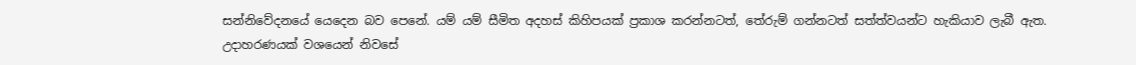සන්නිවේදනයේ යෙදෙන බව පෙනේ. යම් යම් සීමිත අදහස් කිහිපයක් ප්‍රකාශ කරන්නටත්, තේරුම් ගන්නටත් සත්ත්වයන්ට හැකියාව ලැබී ඇත.
උදාහරණයක් වශයෙන් නිවසේ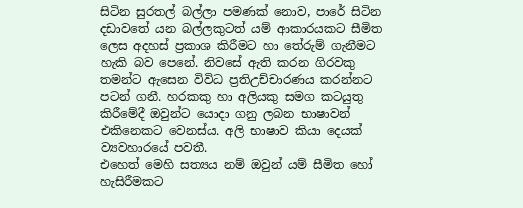සිටින සුරතල් බල්ලා පමණක් නොව, පාරේ සිටින දඩාවතේ යන බල්ලකුටත් යම් ආකාරයකට සීමිත ලෙස අදහස් ප්‍රකාශ කිරීමට හා තේරුම් ගැනීමට හැකි බව පෙනේ. නිවසේ ඇති කරන ගිරවකු තමන්ට ඇසෙන විවිධ ප්‍රතිඋච්චාරණය කරන්නට පටන් ගනී. හරකකු හා අලියකු සමග කටයුතු කිරීමේදී ඔවුන්ට යොදා ගනු ලබන භාෂාවන් එකිනෙකට වෙනස්ය. අලි භාෂාව කියා දෙයක් ව්‍යවහාරයේ පවතී.
එහෙත් මෙහි සත්‍යය නම් ඔවුන් යම් සීමිත හෝ හැසිරීමකට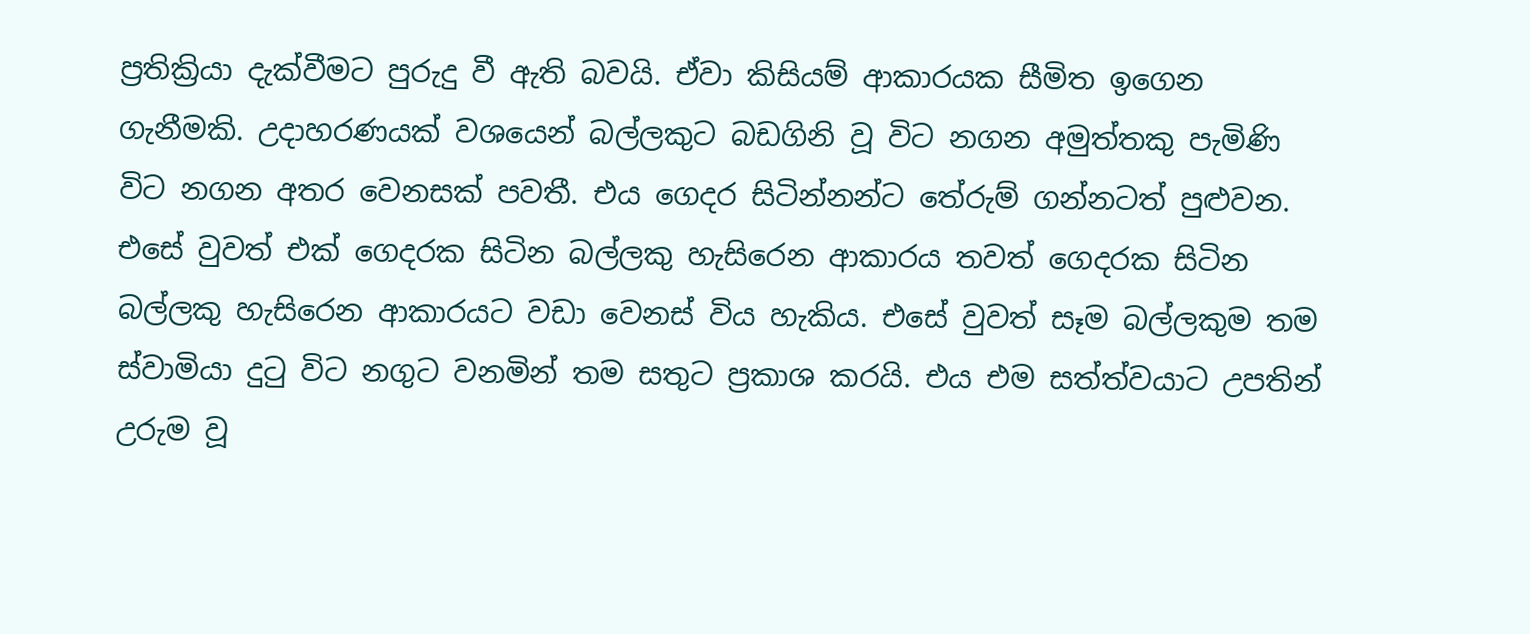ප්‍රතික්‍රියා දැක්වීමට පුරුදු වී ඇති බවයි. ඒවා කිසියම් ආකාරයක සීමිත ඉගෙන ගැනීමකි. උදාහරණයක් වශයෙන් බල්ලකුට බඩගිනි වූ විට නගන අමුත්තකු පැමිණි විට නගන අතර වෙනසක් පවතී. එය ගෙදර සිටින්නන්ට තේරුම් ගන්නටත් පුළුවන. එසේ වුවත් එක් ගෙදරක සිටින බල්ලකු හැසිරෙන ආකාරය තවත් ගෙදරක සිටින බල්ලකු හැසිරෙන ආකාරයට වඩා වෙනස් විය හැකිය. එසේ වුවත් සෑම බල්ලකුම තම ස්වාමියා දුටු විට නගුට වනමින් තම සතුට ප්‍රකාශ කරයි. එය එම සත්ත්වයාට උපතින් උරුම වූ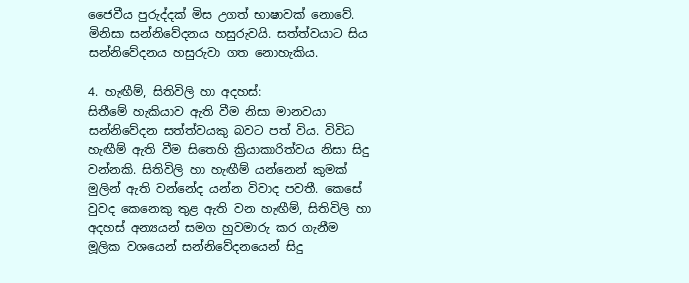ජෛවීය පුරුද්දක් මිස උගත් භාෂාවක් නොවේ.
මිනිසා සන්නිවේදනය හසුරුවයි. සත්ත්වයාට සිය සන්නිවේදනය හසුරුවා ගත නොහැකිය.

4. හැඟීම්, සිතිවිලි හා අදහස්:
සිතීමේ හැකියාව ඇති වීම නිසා මානවයා සන්නිවේදන සත්ත්වයකු බවට පත් විය. විවිධ හැඟීම් ඇති වීම සිතෙහි ක්‍රියාකාරිත්වය නිසා සිදු වන්නකි. සිතිවිලි හා හැඟීම් යන්නෙන් කුමක් මුලින් ඇති වන්නේද යන්න විවාද පවතී. කෙසේ වුවද කෙනෙකු තුළ ඇති වන හැඟීම්, සිතිවිලි හා අදහස් අන්‍යයන් සමග හුවමාරු කර ගැනීම මූලික වශයෙන් සන්නිවේදනයෙන් සිදු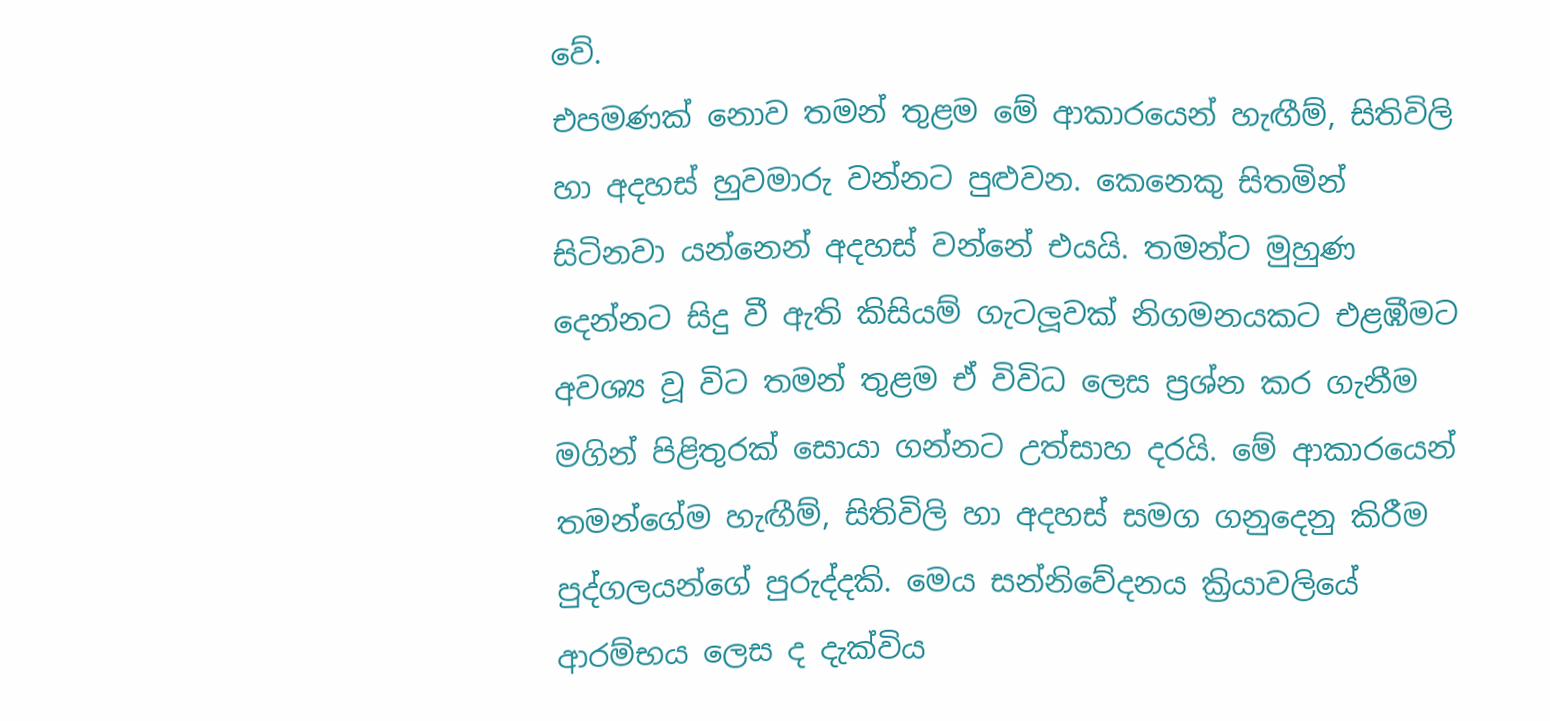වේ.
එපමණක් නොව තමන් තුළම මේ ආකාරයෙන් හැඟීම්, සිතිවිලි හා අදහස් හුවමාරු වන්නට පුළුවන. කෙනෙකු සිතමින් සිටිනවා යන්නෙන් අදහස් වන්නේ එයයි. තමන්ට මුහුණ දෙන්නට සිදු වී ඇති කිසියම් ගැටලූවක් නිගමනයකට එළඹීමට අවශ්‍ය වූ විට තමන් තුළම ඒ විවිධ ලෙස ප්‍රශ්න කර ගැනීම මගින් පිළිතුරක් සොයා ගන්නට උත්සාහ දරයි. මේ ආකාරයෙන් තමන්ගේම හැඟීම්, සිතිවිලි හා අදහස් සමග ගනුදෙනු කිරීම පුද්ගලයන්ගේ පුරුද්දකි. මෙය සන්නිවේදනය ක්‍රියාවලියේ ආරම්භය ලෙස ද දැක්විය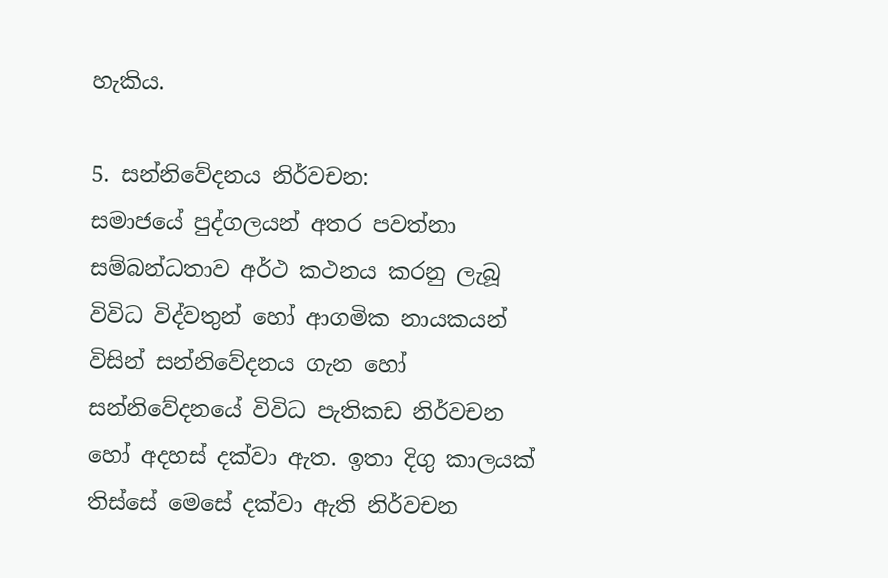හැකිය.

5. සන්නිවේදනය නිර්වචන:
සමාජයේ පුද්ගලයන් අතර පවත්නා සම්බන්ධතාව අර්ථ කථනය කරනු ලැබූ විවිධ විද්වතුන් හෝ ආගමික නායකයන් විසින් සන්නිවේදනය ගැන හෝ සන්නිවේදනයේ විවිධ පැතිකඩ නිර්වචන හෝ අදහස් දක්වා ඇත. ඉතා දිගු කාලයක් තිස්සේ මෙසේ දක්වා ඇති නිර්වචන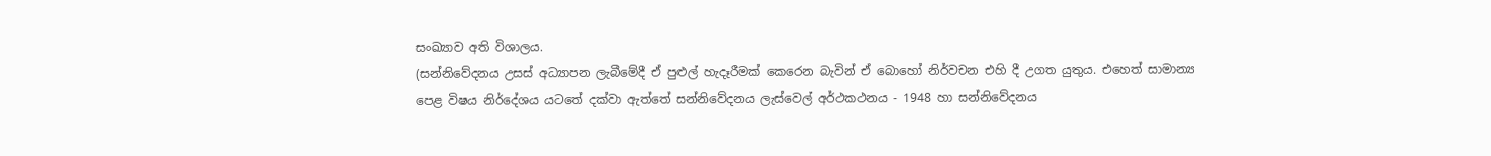සංඛ්‍යාව අති විශාලය.
(සන්නිවේදනය උසස් අධ්‍යාපන ලැබීමේදී ඒ පුළුල් හැදෑරීමක් කෙරෙන බැවින් ඒ බොහෝ නිර්වචන එහි දී උගත යුතුය. එහෙත් සාමාන්‍ය පෙළ විෂය නිර්දේශය යටතේ දක්වා ඇත්තේ සන්නිවේදනය ලැස්වෙල් අර්ථකථනය - 1948 හා සන්නිවේදනය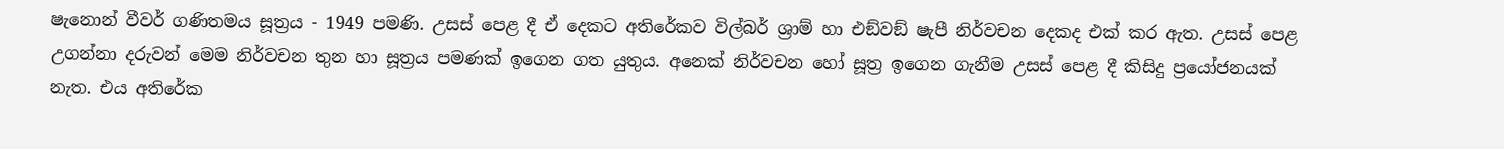ෂැනොන් වීවර් ගණිතමය සූත්‍රය - 1949 පමණි. උසස් පෙළ දී ඒ දෙකට අතිරේකව විල්බර් ශ්‍රාම් හා එඞ්වඞ් ෂැපී නිර්වචන දෙකද එක් කර ඇත. උසස් පෙළ උගන්නා දරුවන් මෙම නිර්වචන තුන හා සූත්‍රය පමණක් ඉගෙන ගත යුතුය. අනෙක් නිර්වචන හෝ සූත්‍ර ඉගෙන ගැනීම උසස් පෙළ දී කිසිදු ප්‍රයෝජනයක් නැත. එය අතිරේක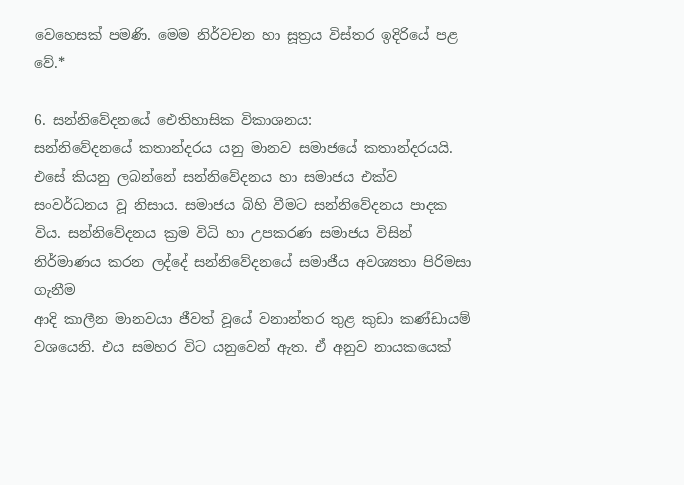වෙහෙසක් පමණි. මෙම නිර්වචන හා සූත්‍රය විස්තර ඉදිරියේ පළ වේ.*

6. සන්නිවේදනයේ ඓතිහාසික විකාශනය:
සන්නිවේදනයේ කතාන්දරය යනු මානව සමාජයේ කතාන්දරයයි. එසේ කියනු ලබන්නේ සන්නිවේදනය හා සමාජය එක්ව සංවර්ධනය වූ නිසාය. සමාජය බිහි වීමට සන්නිවේදනය පාදක විය. සන්නිවේදනය ක්‍රම විධි හා උපකරණ සමාජය විසින් නිර්මාණය කරන ලද්දේ සන්නිවේදනයේ සමාජීය අවශ්‍යතා පිරිමසා ගැනීම
ආදි කාලීන මානවයා ජීවත් වූයේ වනාන්තර තුළ කුඩා කණ්ඩායම් වශයෙනි. එය සමහර විට යනුවෙන් ඇත. ඒ අනුව නායකයෙක්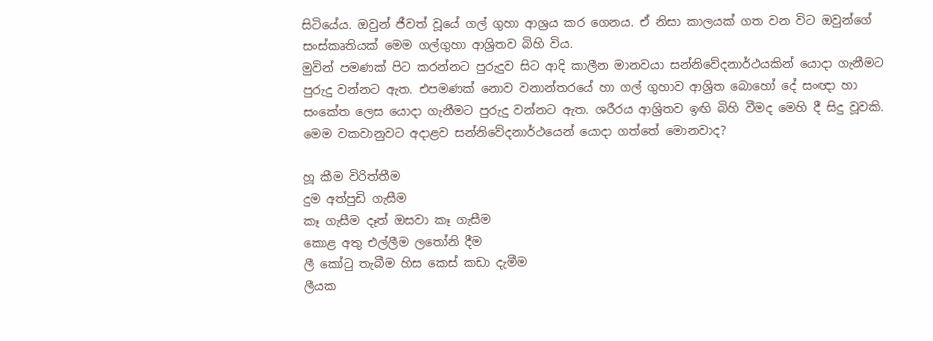සිටියේය. ඔවුන් ජීවත් වූයේ ගල් ගුහා ආශ්‍රය කර ගෙනය. ඒ නිසා කාලයක් ගත වන විට ඔවුන්ගේ සංස්කෘතියක් මෙම ගල්ගුහා ආශ්‍රිතව බිහි විය.
මුවින් පමණක් පිට කරන්නට පුරුදුව සිට ආදි කාලීන මානවයා සන්නිවේදනාර්ථයකින් යොදා ගැනීමට පුරුදු වන්නට ඇත. එපමණක් නොව වනාන්තරයේ හා ගල් ගුහාව ආශ්‍රිත බොහෝ දේ සංඥා හා සංකේත ලෙස යොදා ගැනීමට පුරුදු වන්නට ඇත. ශරීරය ආශ්‍රිතව ඉඟි බිහි වීමද මෙහි දී සිදු වූවකි. මෙම වකවානුවට අදාළව සන්නිවේදනාර්ථයෙන් යොදා ගත්තේ මොනවාද?

හූ කීම විරිත්තීම
දුම අත්පුඩි ගැසීම
කෑ ගැසීම දෑත් ඔසවා කෑ ගැසීම
කොළ අතු එල්ලීම ලතෝනි දීම
ලී කෝටු තැබීම හිස කෙස් කඩා දැමීම
ලීයක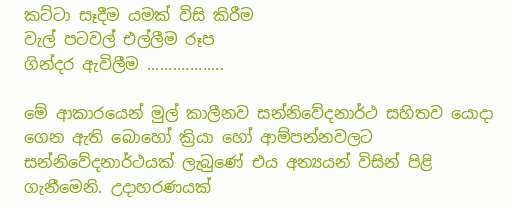කට්ටා සෑදීම යමක් විසි කිරීම
වැල් පටවල් එල්ලීම රූප
ගින්දර ඇවිලීම ..................

මේ ආකාරයෙන් මුල් කාලීනව සන්නිවේදනාර්ථ සහිතව යොදා ගෙන ඇති බොහෝ ක්‍රියා හෝ ආම්පන්නවලට සන්නිවේදනාර්ථයක් ලැබුණේ එය අන්‍යයන් විසින් පිළි ගැනීමෙනි. උදාහරණයක්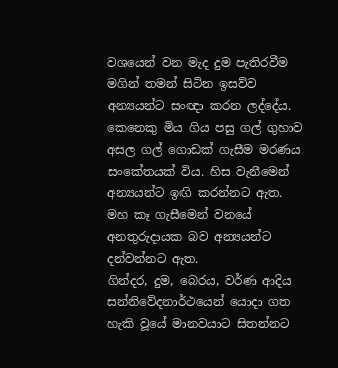වශයෙන් වන මැද දුම පැතිරවීම මගින් තමන් සිටින ඉසව්ව අන්‍යයන්ට සංඥා කරන ලද්දේය. කෙනෙකු මිය ගිය පසු ගල් ගුහාව අසල ගල් ගොඩක් ගැසීම මරණය සංකේතයක් විය. හිස වැනීමෙන් අන්‍යයන්ට ඉඟි කරන්නට ඇත. මහ කෑ ගැසීමෙන් වනයේ අනතුරුදායක බව අන්‍යයන්ට දන්වන්නට ඇත.
ගින්දර, දුම, බෙරය, වර්ණ ආදිය සන්නිවේදනාර්ථයෙන් යොදා ගත හැකි වූයේ මානවයාට සිතන්නට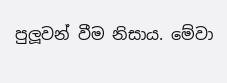පුලූවන් වීම නිසාය. මේවා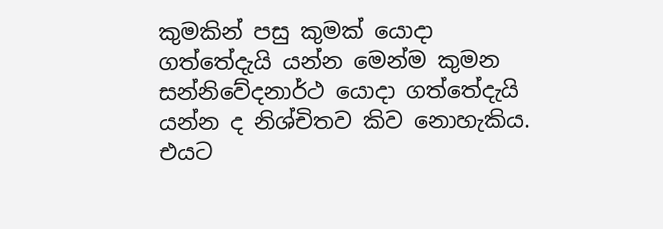කුමකින් පසු කුමක් යොදා ගත්තේදැයි යන්න මෙන්ම කුමන සන්නිවේදනාර්ථ යොදා ගත්තේදැයි යන්න ද නිශ්චිතව කිව නොහැකිය. එයට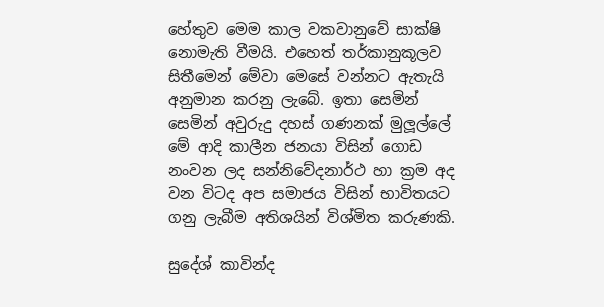හේතුව මෙම කාල වකවානුවේ සාක්ෂි නොමැති වීමයි. එහෙත් තර්කානුකූලව සිතීමෙන් මේවා මෙසේ වන්නට ඇතැයි අනුමාන කරනු ලැබේ. ඉතා සෙමින් සෙමින් අවුරුදු දහස් ගණනක් මුලූල්ලේ මේ ආදි කාලීන ජනයා විසින් ගොඩ නංවන ලද සන්නිවේදනාර්ථ හා ක්‍රම අද වන විටද අප සමාජය විසින් භාවිතයට ගනු ලැබීම අතිශයින් විශ්මිත කරුණකි.

සුදේශ් කාවින්ද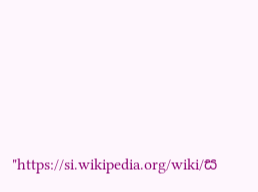"https://si.wikipedia.org/wiki/ස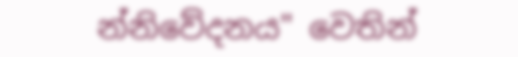න්නිවේදනය" වෙතින්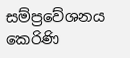සම්ප්‍රවේශනය කෙරිණි